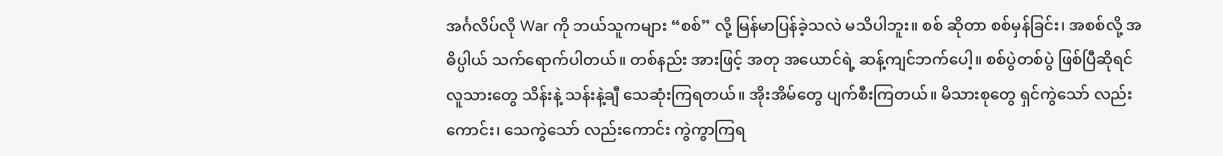အင်္ဂလိပ်လို War ကို ဘယ်သူကများ “စစ်” လို့ မြန်မာပြန်ခဲ့သလဲ မသိပါဘူး။ စစ် ဆိုတာ စစ်မှန်ခြင်း၊ အစစ်လို့ အဓိပ္ပါယ် သက်ရောက်ပါတယ်။ တစ်နည်း အားဖြင့် အတု အယောင်ရဲ့ ဆန့်ကျင်ဘက်ပေါ့။ စစ်ပွဲတစ်ပွဲ ဖြစ်ပြီဆိုရင် လူသားတွေ သိန်းနဲ့ သန်းနဲ့ချီ သေဆုံးကြရတယ်။ အိုးအိမ်တွေ ပျက်စီးကြတယ်။ မိသားစုတွေ ရှင်ကွဲသော် လည်းကောင်း၊ သေကွဲသော် လည်းကောင်း ကွဲကွာကြရ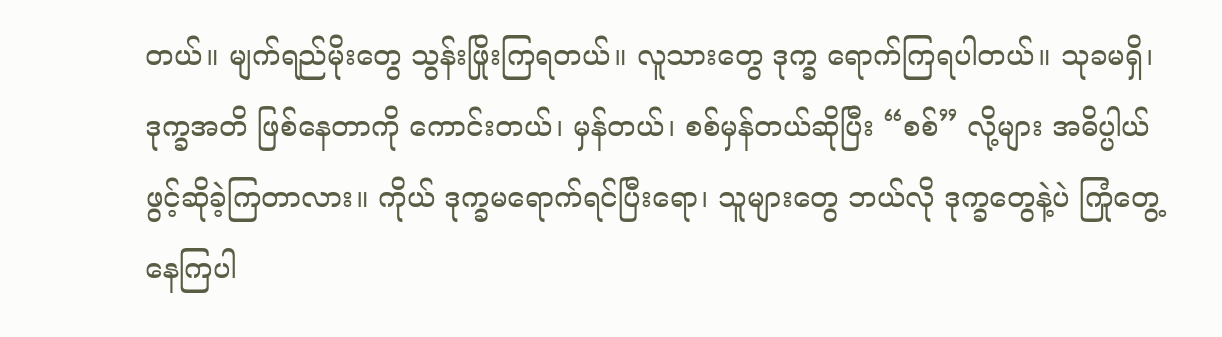တယ်။ မျက်ရည်မိုးတွေ သွန်းဖြိုးကြရတယ်။ လူသားတွေ ဒုက္ခ ရောက်ကြရပါတယ်။ သုခမရှိ၊ ဒုက္ခအတိ ဖြစ်နေတာကို ကောင်းတယ်၊ မှန်တယ်၊ စစ်မှန်တယ်ဆိုပြီး “စစ်” လို့များ အဓိပ္ပါယ် ဖွင့်ဆိုခဲ့ကြတာလား။ ကိုယ် ဒုက္ခမရောက်ရင်ပြီးရော၊ သူများတွေ ဘယ်လို ဒုက္ခတွေနဲ့ပဲ ကြုံတွေ့နေကြပါ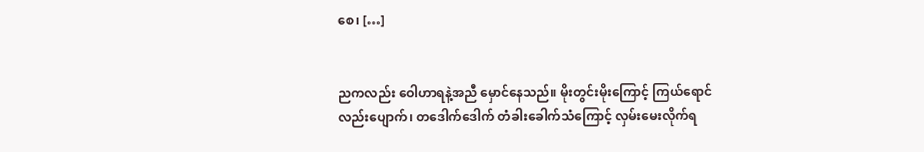စေ၊ […]


ညကလည်း ဝေါဟာရနဲ့အညီ မှောင်နေသည်။ မိုးတွင်းမိုးကြောင့် ကြယ်ရောင်လည်းပျောက်၊ တဒေါက်ဒေါက် တံခါးခေါက်သံကြောင့် လှမ်းမေးလိုက်ရ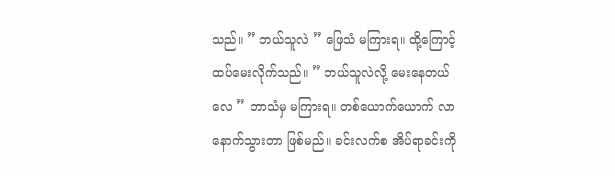သည်။ ” ဘယ်သူလဲ ” ဖြေသံ မကြားရ။ ထို့ကြောင့် ထပ်မေးလိုက်သည်။ ” ဘယ်သူလဲလို့ မေးနေတယ်လေ ” ဘာသံမှ မကြားရ။ တစ်ယောက်ယောက် လာနောက်သွားတာ ဖြစ်မည်။ ခင်းလက်စ အိပ်ရာခင်းကို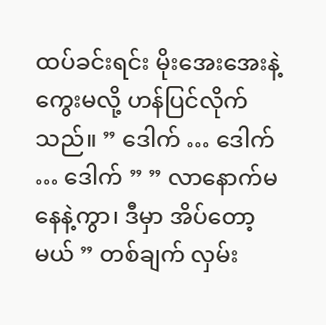ထပ်ခင်းရင်း မိုးအေးအေးနဲ့ ကွေးမလို့ ဟန်ပြင်လိုက်သည်။ ” ဒေါက် … ဒေါက် … ဒေါက် ” ” လာနောက်မနေနဲ့ကွာ၊ ဒီမှာ အိပ်တော့မယ် ” တစ်ချက် လှမ်း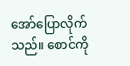အော်ပြောလိုက်သည်။ စောင်ကို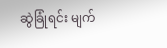ဆွဲခြုံရင်း မျက်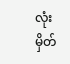လုံးမှိတ်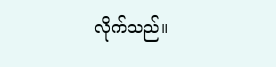လိုက်သည်။